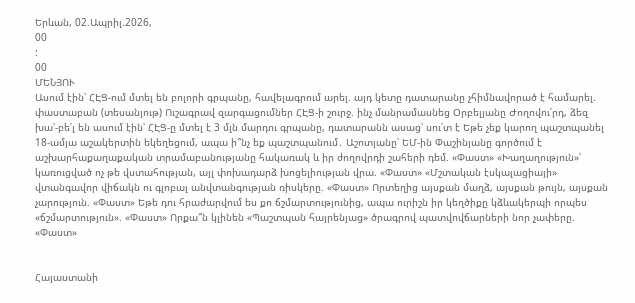Երևան, 02.Ապրիլ.2026,
00
:
00
ՄԵՆՅՈՒ
Ասում էին՝ ՀԷՑ-ում մտել են բոլորի գրպանը, հավելագրում արել. այդ կետը դատարանը չհիմնավորած է համարել. փաստաբան (տեսանյութ) Ուշագրավ զարգացումներ ՀԷՑ-ի շուրջ. ինչ մանրամասնեց Օրբելյանը Ժողովու՛րդ, ձեզ խա՛-բե՛լ են ասում էին՝ ՀԷՑ-ը մտել է 3 մլն մարդու գրպանը, դատարանն ասաց՝ սու՛տ է Եթե չեք կարող պաշտպանել 18-ամյա աշակերտին եկեղեցում, ապա ի՞նչ եք պաշտպանում․ Աշոտյանը՝ ԵՄ-ին Փաշինյանը գործում է աշխարհաքաղաքական տրամաբանությանը հակառակ և իր ժողովրդի շահերի դեմ. «Փաստ» «Խաղաղություն»՝ կառուցված ոչ թե վստահության, այլ փոխադարձ խոցելիության վրա. «Փաստ» «Մշտական էսկալացիայի» վտանգավոր վիճակն ու գլոբալ անվտանգության ռիսկերը. «Փաստ» Որտեղից այսքան մաղձ, այսքան թույն, այսքան չարություն. «Փաստ» Եթե դու հրաժարվում ես քո ճշմարտությունից, ապա ուրիշն իր կեղծիքը կձևակերպի որպես «ճշմարտություն». «Փաստ» Որքա՞ն կլինեն «Պաշտպան հայրենյաց» ծրագրով պատվովճարների նոր չափերը. «Փաստ»


Հայաստանի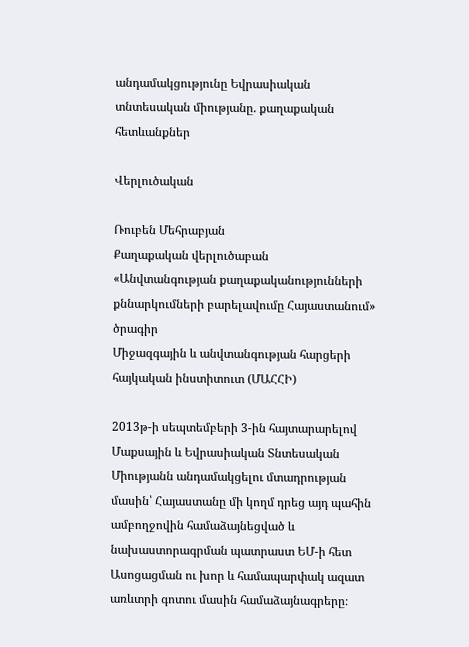անդամակցությունը Եվրասիական տնտեսական միությանը. քաղաքական հետևանքներ

Վերլուծական

Ռուբեն Մեհրաբյան
Քաղաքական վերլուծաբան
«Անվտանգության քաղաքականությունների քննարկումների բարելավումը Հայաստանում» ծրագիր
Միջազգային և անվտանգության հարցերի հայկական ինստիտուտ (ՄԱՀՀԻ)

2013թ-ի սեպտեմբերի 3-ին հայտարարելով Մաքսային և Եվրասիական Տնտեսական Միությանն անդամակցելու մտադրության մասին՝ Հայաստանը մի կողմ դրեց այդ պահին ամբողջովին համաձայնեցված և նախաստորագրման պատրաստ ԵՄ-ի հետ Ասոցացման ու խոր և համապարփակ ազատ առևտրի գոտու մասին համաձայնագրերը։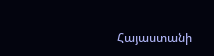Հայաստանի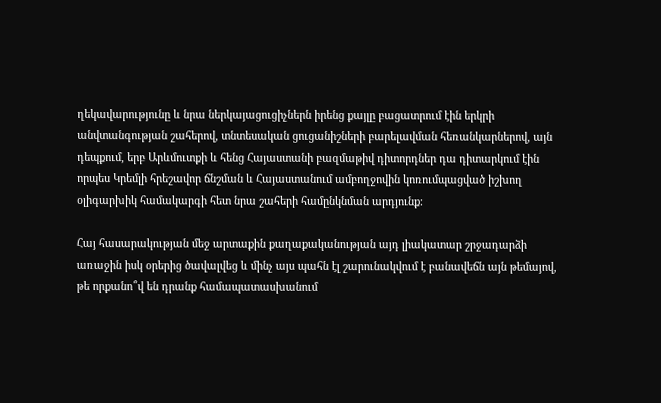ղեկավարությունը և նրա ներկայացուցիչներն իրենց քայլը բացատրում էին երկրի անվտանգության շահերով, տնտեսական ցուցանիշների բարելավման հեռանկարներով, այն դեպքում, երբ Արևմուտքի և հենց Հայաստանի բազմաթիվ դիտորդներ դա դիտարկում էին որպես Կրեմլի հրեշավոր ճնշման և Հայաստանում ամբողջովին կոռումպացված իշխող օլիգարխիկ համակարգի հետ նրա շահերի համընկնման արդյունք։

Հայ հասարակության մեջ արտաքին քաղաքականության այդ լիակատար շրջադարձի առաջին իսկ օրերից ծավալվեց և մինչ այս պահն էլ շարունակվում է բանավեճն այն թեմայով, թե որքանո՞վ են դրանք համապատասխանում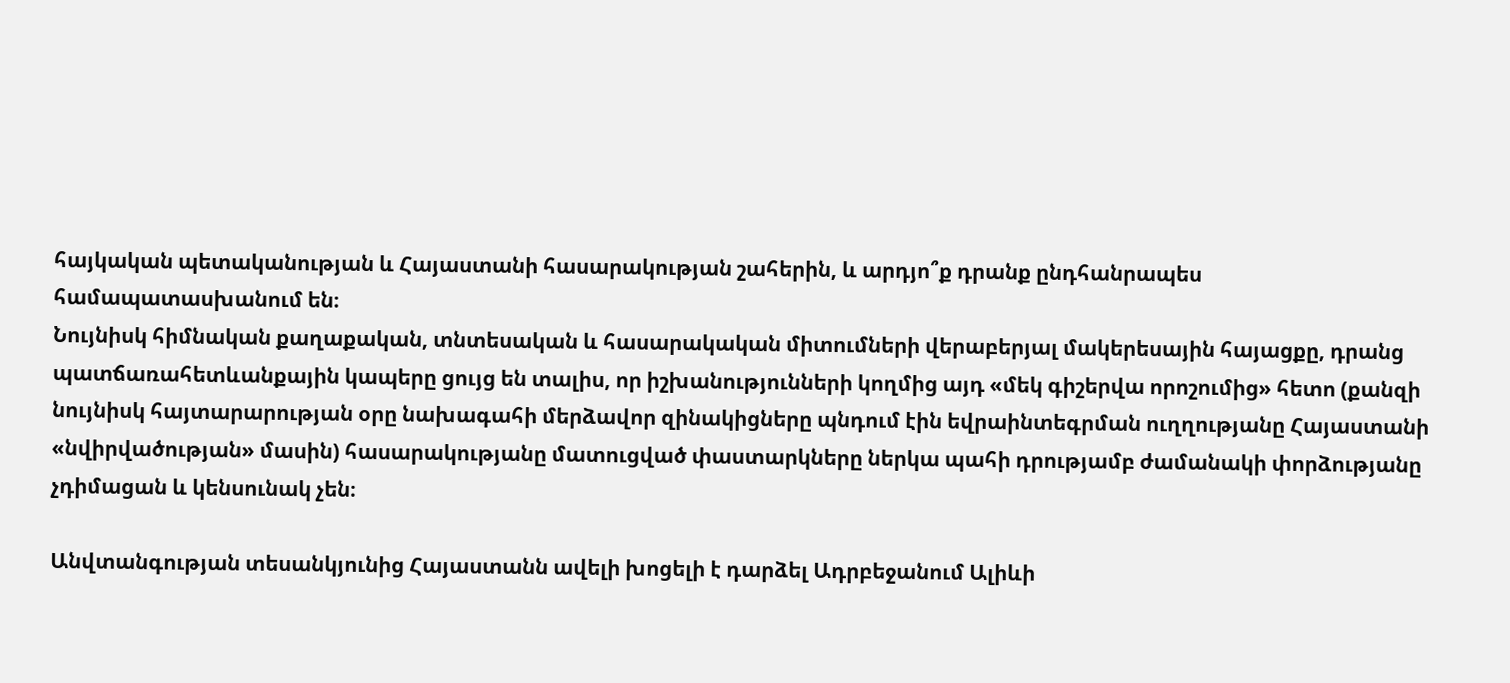հայկական պետականության և Հայաստանի հասարակության շահերին, և արդյո՞ք դրանք ընդհանրապես համապատասխանում են։
Նույնիսկ հիմնական քաղաքական, տնտեսական և հասարակական միտումների վերաբերյալ մակերեսային հայացքը, դրանց պատճառահետևանքային կապերը ցույց են տալիս, որ իշխանությունների կողմից այդ «մեկ գիշերվա որոշումից» հետո (քանզի նույնիսկ հայտարարության օրը նախագահի մերձավոր զինակիցները պնդում էին եվրաինտեգրման ուղղությանը Հայաստանի «նվիրվածության» մասին) հասարակությանը մատուցված փաստարկները ներկա պահի դրությամբ ժամանակի փորձությանը չդիմացան և կենսունակ չեն։

Անվտանգության տեսանկյունից Հայաստանն ավելի խոցելի է դարձել Ադրբեջանում Ալիևի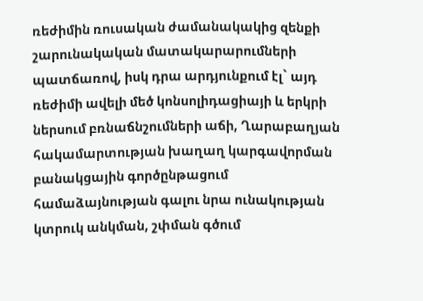ռեժիմին ռուսական ժամանակակից զենքի շարունակական մատակարարումների պատճառով, իսկ դրա արդյունքում էլ` այդ ռեժիմի ավելի մեծ կոնսոլիդացիայի և երկրի ներսում բռնաճնշումների աճի, Ղարաբաղյան հակամարտության խաղաղ կարգավորման բանակցային գործընթացում համաձայնության գալու նրա ունակության կտրուկ անկման, շփման գծում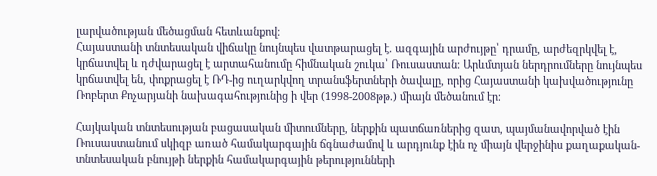լարվածության մեծացման հետևանքով։
Հայաստանի տնտեսական վիճակը նույնպես վատթարացել է. ազգային արժույթը՝ դրամը, արժեզրկվել է, կրճատվել և դժվարացել է արտահանումը հիմնական շուկա՝ Ռուսաստան։ Արևմտյան ներդրումները նույնպես կրճատվել են, փոքրացել է ՌԴ-ից ուղարկվող տրանսֆերտների ծավալը, որից Հայաստանի կախվածությունը Ռոբերտ Քոչարյանի նախագահությունից ի վեր (1998-2008թթ.) միայն մեծանում էր։

Հայկական տնտեսության բացասական միտումները, ներքին պատճառներից զատ, պայմանավորված էին Ռուսաստանում սկիզբ առած համակարգային ճգնաժամով և արդյունք էին ոչ միայն վերջինիս քաղաքական-տնտեսական բնույթի ներքին համակարգային թերությունների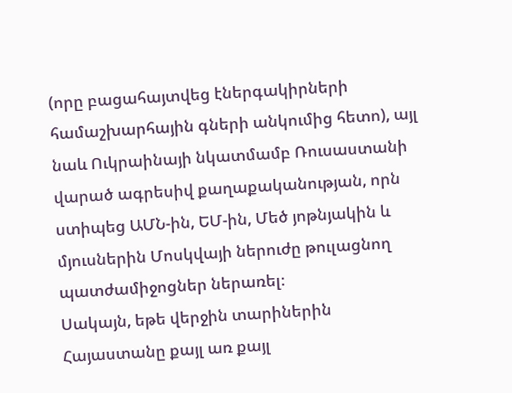(որը բացահայտվեց էներգակիրների համաշխարհային գների անկումից հետո), այլ նաև Ուկրաինայի նկատմամբ Ռուսաստանի վարած ագրեսիվ քաղաքականության, որն ստիպեց ԱՄՆ-ին, ԵՄ-ին, Մեծ յոթնյակին և մյուսներին Մոսկվայի ներուժը թուլացնող պատժամիջոցներ ներառել։
Սակայն, եթե վերջին տարիներին Հայաստանը քայլ առ քայլ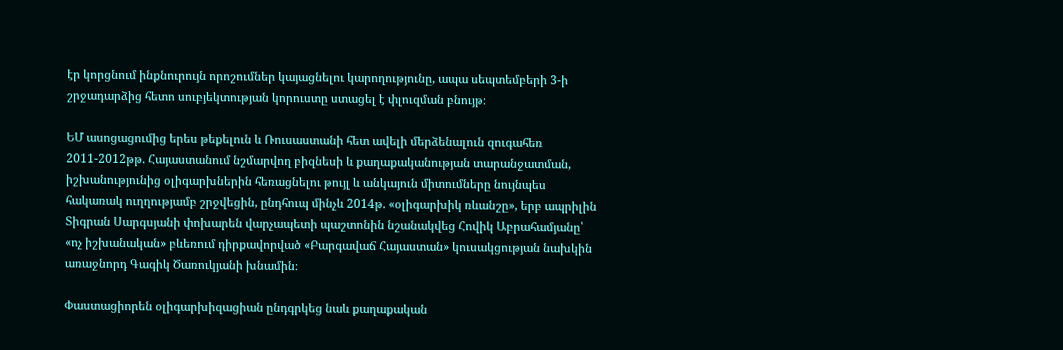էր կորցնում ինքնուրույն որոշումներ կայացնելու կարողությունը, ապա սեպտեմբերի 3-ի շրջադարձից հետո սուբյեկտության կորուստը ստացել է փլուզման բնույթ։

ԵՄ ասոցացումից երես թեքելուն և Ռուսաստանի հետ ավելի մերձենալուն զուգահեռ 2011-2012թթ. Հայաստանում նշմարվող բիզնեսի և քաղաքականության տարանջատման, իշխանությունից օլիգարխներին հեռացնելու թույլ և անկայուն միտումները նույնպես հակառակ ուղղությամբ շրջվեցին, ընդհուպ մինչև 2014թ. «օլիգարխիկ ռևանշը», երբ ապրիլին Տիգրան Սարգսյանի փոխարեն վարչապետի պաշտոնին նշանակվեց Հովիկ Աբրահամյանը՝ «ոչ իշխանական» բևեռում դիրքավորված «Բարգավաճ Հայաստան» կուսակցության նախկին առաջնորդ Գագիկ Ծառուկյանի խնամին։

Փաստացիորեն օլիգարխիզացիան ընդգրկեց նաև քաղաքական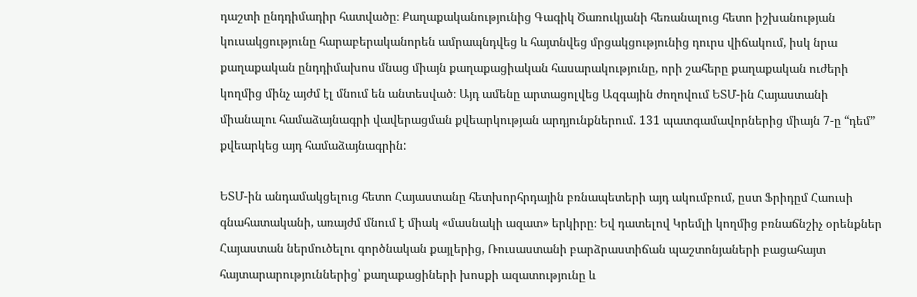դաշտի ընդդիմադիր հատվածը։ Քաղաքականությունից Գագիկ Ծառուկյանի հեռանալուց հետո իշխանության կուսակցությունը հարաբերականորեն ամրապնդվեց և հայտնվեց մրցակցությունից դուրս վիճակում, իսկ նրա քաղաքական ընդդիմախոս մնաց միայն քաղաքացիական հասարակությունը, որի շահերը քաղաքական ուժերի կողմից մինչ այժմ էլ մնում են անտեսված։ Այդ ամենը արտացոլվեց Ազգային ժողովում ԵՏՄ-ին Հայաստանի միանալու համաձայնագրի վավերացման քվեարկության արդյունքներում. 131 պատգամավորներից միայն 7-ը “դեմ” քվեարկեց այդ համաձայնագրին:

ԵՏՄ-ին անդամակցելուց հետո Հայաստանը հետխորհրդային բռնապետերի այդ ակումբում, ըստ Ֆրիդըմ Հաուսի գնահատականի, առայժմ մնում է միակ «մասնակի ազատ» երկիրը։ Եվ դատելով Կրեմլի կողմից բռնաճնշիչ օրենքներ Հայաստան ներմուծելու գործնական քայլերից, Ռուսաստանի բարձրաստիճան պաշտոնյաների բացահայտ հայտարարություններից՝ քաղաքացիների խոսքի ազատությունը և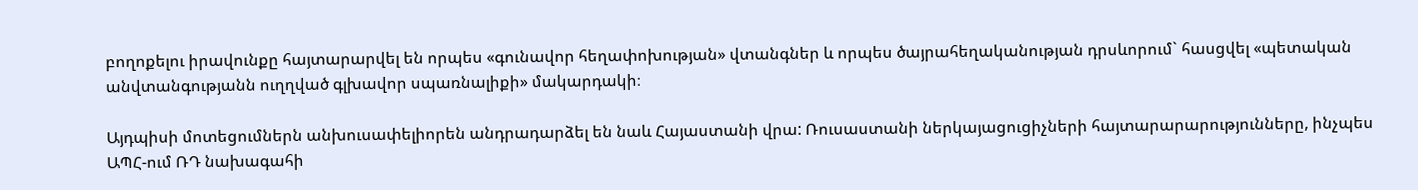բողոքելու իրավունքը հայտարարվել են որպես «գունավոր հեղափոխության» վտանգներ և որպես ծայրահեղականության դրսևորում` հասցվել «պետական անվտանգությանն ուղղված գլխավոր սպառնալիքի» մակարդակի։

Այդպիսի մոտեցումներն անխուսափելիորեն անդրադարձել են նաև Հայաստանի վրա: Ռուսաստանի ներկայացուցիչների հայտարարարությունները, ինչպես ԱՊՀ-ում ՌԴ նախագահի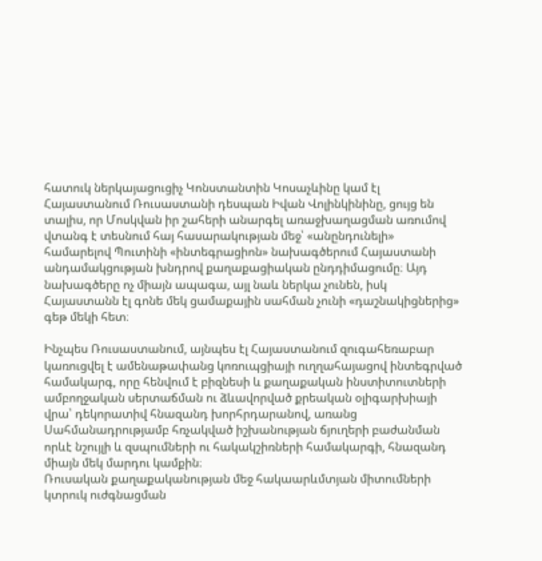հատուկ ներկայացուցիչ Կոնստանտին Կոսաչևինը կամ էլ Հայաստանում Ռուսաստանի դեսպան Իվան Վոլինկինինը, ցույց են տալիս, որ Մոսկվան իր շահերի անարգել առաջխաղացման առումով վտանգ է տեսնում հայ հասարակության մեջ՝ «անընդունելի» համարելով Պուտինի «ինտեգրացիոն» նախագծերում Հայաստանի անդամակցության խնդրով քաղաքացիական ընդդիմացումը։ Այդ նախագծերը ոչ միայն ապագա, այլ նաև ներկա չունեն, իսկ Հայաստանն էլ գոնե մեկ ցամաքային սահման չունի «դաշնակիցներից» գեթ մեկի հետ։

Ինչպես Ռուսաստանում, այնպես էլ Հայաստանում զուգահեռաբար կառուցվել է ամենաթափանց կոռուպցիայի ուղղահայացով ինտեգրված համակարգ, որը հենվում է բիզնեսի և քաղաքական ինստիտուտների ամբողջական սերտաճման ու ձևավորված քրեական օլիգարխիայի վրա՝ դեկորատիվ հնազանդ խորհրդարանով, առանց Սահմանադրությամբ հռչակված իշխանության ճյուղերի բաժանման որևէ նշույլի և զսպումների ու հակակշիռների համակարգի, հնազանդ միայն մեկ մարդու կամքին։
Ռուսական քաղաքականության մեջ հակաարևմտյան միտումների կտրուկ ուժգնացման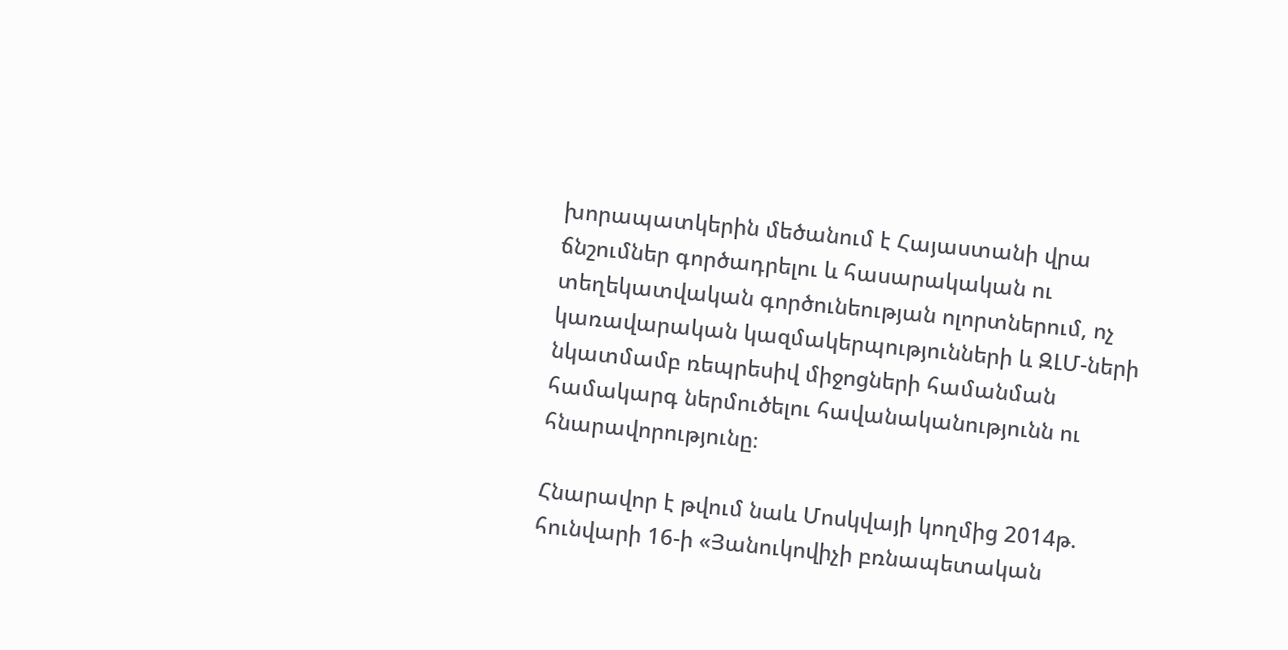խորապատկերին մեծանում է Հայաստանի վրա ճնշումներ գործադրելու և հասարակական ու տեղեկատվական գործունեության ոլորտներում, ոչ կառավարական կազմակերպությունների և ԶԼՄ-ների նկատմամբ ռեպրեսիվ միջոցների համանման համակարգ ներմուծելու հավանականությունն ու հնարավորությունը։

Հնարավոր է թվում նաև Մոսկվայի կողմից 2014թ. հունվարի 16-ի «Յանուկովիչի բռնապետական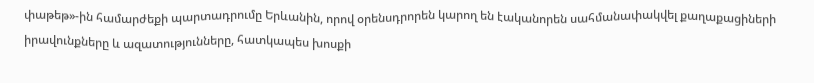փաթեթ»-ին համարժեքի պարտադրումը Երևանին, որով օրենսդրորեն կարող են էականորեն սահմանափակվել քաղաքացիների իրավունքները և ազատությունները, հատկապես խոսքի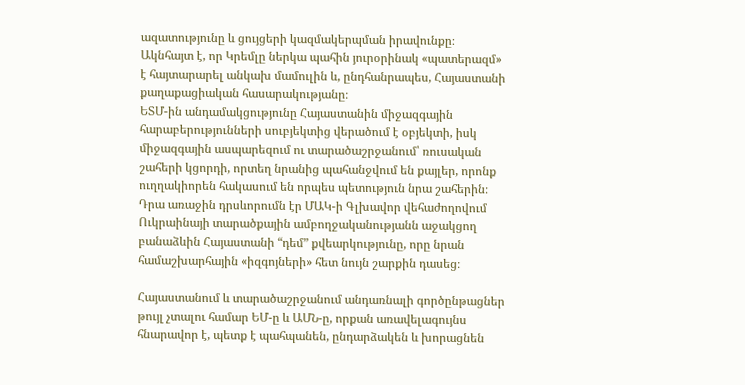ազատությունը և ցույցերի կազմակերպման իրավունքը։ Ակնհայտ է, որ Կրեմլը ներկա պահին յուրօրինակ «պատերազմ» է հայտարարել անկախ մամուլին և, ընդհանրապես, Հայաստանի քաղաքացիական հասարակությանը։
ԵՏՄ-ին անդամակցությունը Հայաստանին միջազգային հարաբերությունների սուբյեկտից վերածում է օբյեկտի, իսկ միջազգային ասպարեզում ու տարածաշրջանում՝ ռուսական շահերի կցորդի, որտեղ նրանից պահանջվում են քայլեր, որոնք ուղղակիորեն հակասում են որպես պետություն նրա շահերին։ Դրա առաջին դրսևորումն էր ՄԱԿ-ի Գլխավոր վեհաժողովում Ուկրաինայի տարածքային ամբողջականությանն աջակցող բանաձևին Հայաստանի “դեմ” քվեարկությունը, որը նրան համաշխարհային «իզգոյների» հետ նույն շարքին դասեց։

Հայաստանում և տարածաշրջանում անդառնալի գործընթացներ թույլ չտալու համար ԵՄ-ը և ԱՄՆ-ը, որքան առավելագույնս հնարավոր է, պետք է պահպանեն, ընդարձակեն և խորացնեն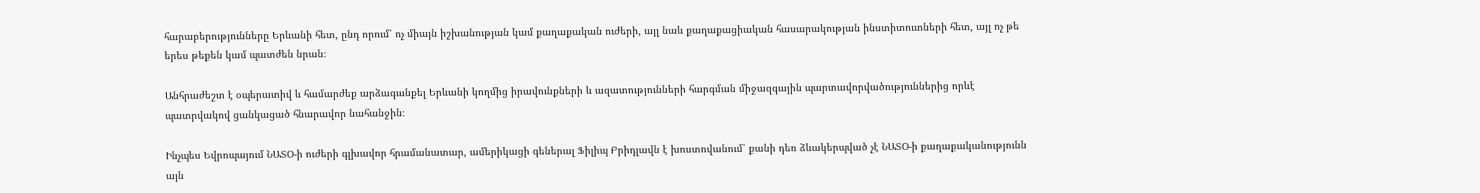հարաբերությունները Երևանի հետ, ընդ որում՝ ոչ միայն իշխանության կամ քաղաքական ուժերի, այլ նաև քաղաքացիական հասարակության ինստիտուտների հետ, այլ ոչ թե երես թեքեն կամ պատժեն նրան։

Անհրաժեշտ է օպերատիվ և համարժեք արձագանքել Երևանի կողմից իրավունքների և ազատությունների հարգման միջազգային պարտավորվածություններից որևէ պատրվակով ցանկացած հնարավոր նահանջին։

Ինչպես Եվրոպայում ՆԱՏՕ-ի ուժերի գլխավոր հրամանատար, ամերիկացի գեներալ Ֆիլիպ Բրիդլավն է խոստովանում՝ քանի դեռ ձևակերպված չէ ՆԱՏՕ-ի քաղաքականությունն այն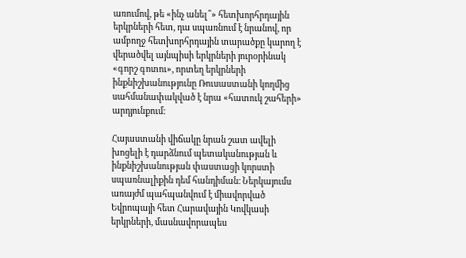առումով, թե «ինչ անել՞» հետխորհրդային երկրների հետ, դա սպառնում է նրանով, որ ամբողջ հետխորհրդային տարածքը կարող է վերածվել այնպիսի երկրների յուրօրինակ «գորշ գոտու», որտեղ երկրների ինքնիշխանությունը Ռուսաստանի կողմից սահմանափակված է նրա «հատուկ շահերի» արդյունքում։

Հայաստանի վիճակը նրան շատ ավելի խոցելի է դարձնում պետականության և ինքնիշխանության փաստացի կորստի սպառնալիքին դեմ հանդիման։ Ներկայումս առայժմ պահպանվում է միավորված Եվրոպայի հետ Հարավային Կովկասի երկրների, մասնավորապես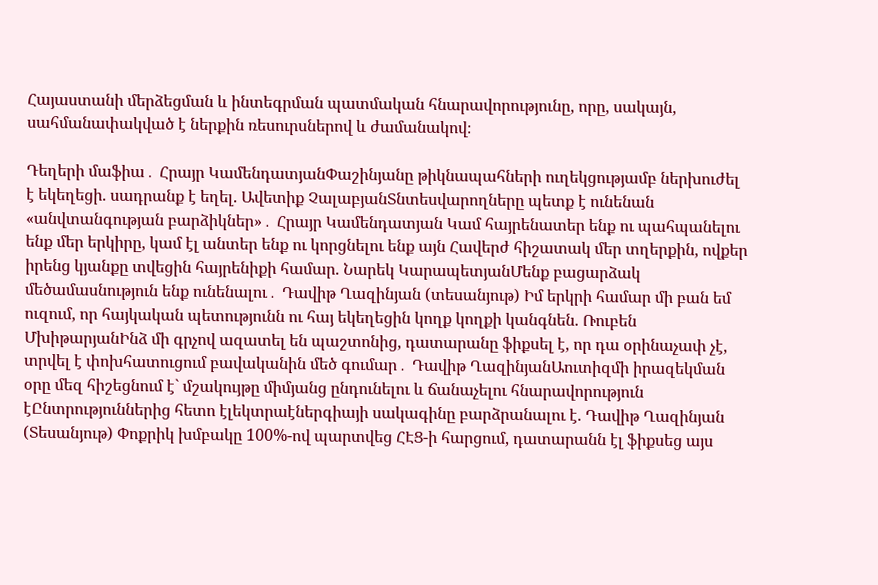Հայաստանի մերձեցման և ինտեգրման պատմական հնարավորությունը, որը, սակայն, սահմանափակված է ներքին ռեսուրսներով և ժամանակով։

Դեղերի մաֆիա․ Հրայր ԿամենդատյանՓաշինյանը թիկնապահների ուղեկցությամբ ներխուժել է եկեղեցի. սադրանք է եղել. Ավետիք ՉալաբյանՏնտեսվարողները պետք է ունենան «անվտանգության բարձիկներ»․ Հրայր Կամենդատյան Կամ հայրենատեր ենք ու պահպանելու ենք մեր երկիրը, կամ էլ անտեր ենք ու կորցնելու ենք այն Հավերժ հիշատակ մեր տղերքին, ովքեր իրենց կյանքը տվեցին հայրենիքի համար. Նարեկ ԿարապետյանՄենք բացարձակ մեծամասնություն ենք ունենալու․ Դավիթ Ղազինյան (տեսանյութ) Իմ երկրի համար մի բան եմ ուզում, որ հայկական պետությունն ու հայ եկեղեցին կողք կողքի կանգնեն. Ռուբեն ՄխիթարյանԻնձ մի գրչով ազատել են պաշտոնից, դատարանը ֆիքսել է, որ դա օրինաչափ չէ, տրվել է փոխհատուցում բավականին մեծ գումար․ Դավիթ ՂազինյանԱուտիզմի իրազեկման օրը մեզ հիշեցնում է` մշակույթը միմյանց ընդունելու և ճանաչելու հնարավորություն էԸնտրություններից հետո էլեկտրաէներգիայի սակագինը բարձրանալու է. Դավիթ Ղազինյան (Տեսանյութ) Փոքրիկ խմբակը 100%-ով պարտվեց ՀԷՑ-ի հարցում, դատարանն էլ ֆիքսեց այս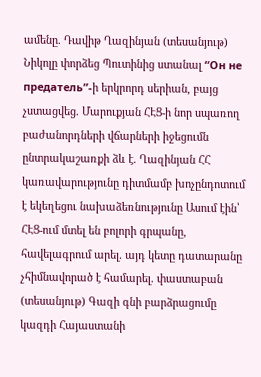ամենը. Դավիթ Ղազինյան (տեսանյութ) Նիկոլը փորձեց Պուտինից ստանալ “Он не предатель”-ի երկրորդ սերիան, բայց չստացվեց. Մարուքյան ՀԷՑ-ի նոր սպառող բաժանորդների վճարների իջեցումն ընտրակաշառքի ձև է. Ղազինյան ՀՀ կառավարությունը դիտմամբ խոչընդոտում է եկեղեցու նախաձեռնությունը Ասում էին՝ ՀԷՑ-ում մտել են բոլորի գրպանը, հավելագրում արել. այդ կետը դատարանը չհիմնավորած է համարել. փաստաբան (տեսանյութ) Գազի գնի բարձրացումը կազդի Հայաստանի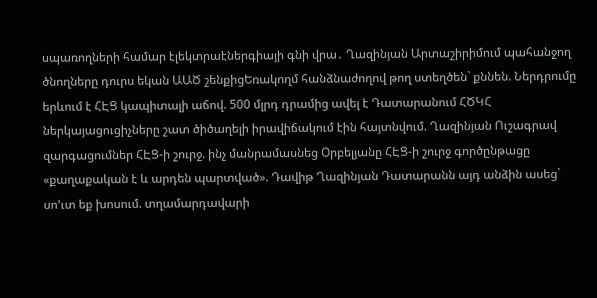սպառողների համար էլեկտրաէներգիայի գնի վրա․ Ղազինյան Արտաշիրիմում պահանջող ծնողները դուրս եկան ԱԱԾ շենքիցԵռակողմ հանձնաժողով թող ստեղծեն` քննեն. Ներդրումը երևում է ՀԷՑ կապիտալի աճով. 500 մլրդ դրամից ավել է Դատարանում ՀԾԿՀ ներկայացուցիչները շատ ծիծաղելի իրավիճակում էին հայտնվում. Ղազինյան Ուշագրավ զարգացումներ ՀԷՑ-ի շուրջ. ինչ մանրամասնեց Օրբելյանը ՀԷՑ-ի շուրջ գործընթացը «քաղաքական է և արդեն պարտված». Դավիթ Ղազինյան Դատարանն այդ անձին ասեց` սո’ւտ եք խոսում. տղամարդավարի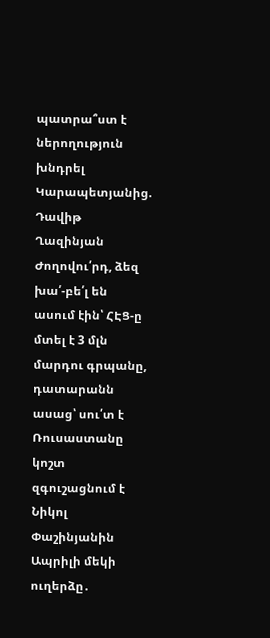պատրա՞ստ է ներողություն խնդրել Կարապետյանից. Դավիթ Ղազինյան Ժողովու՛րդ, ձեզ խա՛-բե՛լ են ասում էին՝ ՀԷՑ-ը մտել է 3 մլն մարդու գրպանը, դատարանն ասաց՝ սու՛տ է Ռուսաստանը կոշտ զգուշացնում է Նիկոլ Փաշինյանին Ապրիլի մեկի ուղերձը․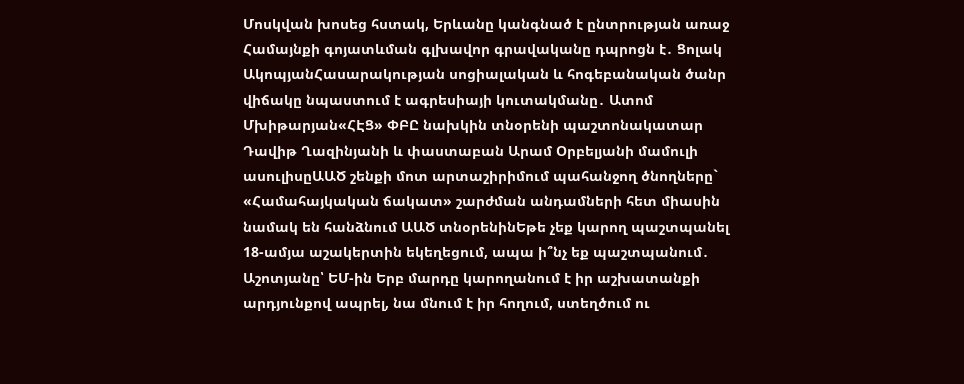Մոսկվան խոսեց հստակ, Երևանը կանգնած է ընտրության առաջ Համայնքի գոյատևման գլխավոր գրավականը դպրոցն է․ Ցոլակ ԱկոպյանՀասարակության սոցիալական և հոգեբանական ծանր վիճակը նպաստում է ագրեսիայի կուտակմանը․ Ատոմ Մխիթարյան«ՀԷՑ» ՓԲԸ նախկին տնօրենի պաշտոնակատար Դավիթ Ղազինյանի և փաստաբան Արամ Օրբելյանի մամուլի ասուլիսըԱԱԾ շենքի մոտ արտաշիրիմում պահանջող ծնողները` «Համահայկական ճակատ» շարժման անդամների հետ միասին նամակ են հանձնում ԱԱԾ տնօրենինԵթե չեք կարող պաշտպանել 18-ամյա աշակերտին եկեղեցում, ապա ի՞նչ եք պաշտպանում․ Աշոտյանը՝ ԵՄ-ին Երբ մարդը կարողանում է իր աշխատանքի արդյունքով ապրել, նա մնում է իր հողում, ստեղծում ու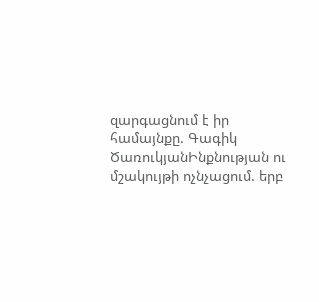զարգացնում է իր համայնքը. Գագիկ ԾառուկյանԻնքնության ու մշակույթի ոչնչացում. երբ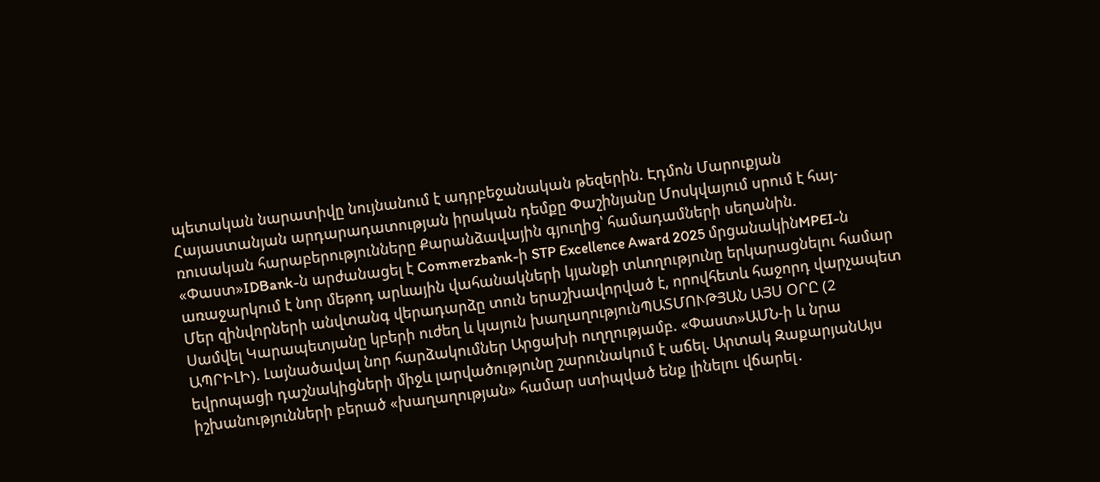պետական նարատիվը նույնանում է ադրբեջանական թեզերին. Էդմոն Մարուքյան Հայաստանյան արդարադատության իրական դեմքը Փաշինյանը Մոսկվայում սրում է հայ-ռուսական հարաբերությունները Քարանձավային գյուղից՝ համադամների սեղանին. «Փաստ»IDBank-ն արժանացել է Commerzbank-ի STP Excellence Award 2025 մրցանակինMPEI-ն առաջարկում է նոր մեթոդ արևային վահանակների կյանքի տևողությունը երկարացնելու համար Մեր զինվորների անվտանգ վերադարձը տուն երաշխավորված է, որովհետև հաջորդ վարչապետ Սամվել Կարապետյանը կբերի ուժեղ և կայուն խաղաղությունՊԱՏՄՈՒԹՅԱՆ ԱՅՍ ՕՐԸ (2 ԱՊՐԻԼԻ). Լայնածավալ նոր հարձակումներ Արցախի ուղղությամբ. «Փաստ»ԱՄՆ-ի և նրա եվրոպացի դաշնակիցների միջև լարվածությունը շարունակում է աճել. Արտակ ԶաքարյանԱյս իշխանությունների բերած «խաղաղության» համար ստիպված ենք լինելու վճարել․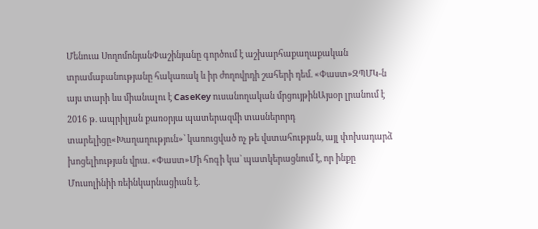Մենուա ՍողոմոնյանՓաշինյանը գործում է աշխարհաքաղաքական տրամաբանությանը հակառակ և իր ժողովրդի շահերի դեմ. «Փաստ»ԶՊՄԿ-ն այս տարի ևս միանալու է CaseKey ուսանողական մրցույթինԱյսօր լրանում է 2016 թ. ապրիլյան քառօրյա պատերազմի տասներորդ տարելիցը«Խաղաղություն»՝ կառուցված ոչ թե վստահության, այլ փոխադարձ խոցելիության վրա. «Փաստ»Մի հոգի կա` պատկերացնում է, որ ինքը Մուսոլինիի ռեինկարնացիան է.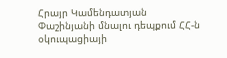Հրայր Կամենդատյան Փաշինյանի մնալու դեպքում ՀՀ-ն օկուպացիայի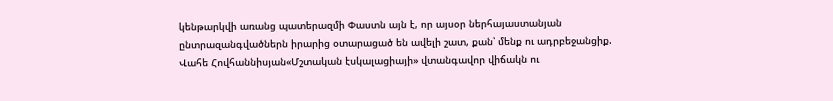կենթարկվի առանց պատերազմի Փաստն այն է, որ այսօր ներհայաստանյան ընտրազանգվածներն իրարից օտարացած են ավելի շատ, քան՝ մենք ու ադրբեջանցիք. Վահե Հովհաննիսյան«Մշտական էսկալացիայի» վտանգավոր վիճակն ու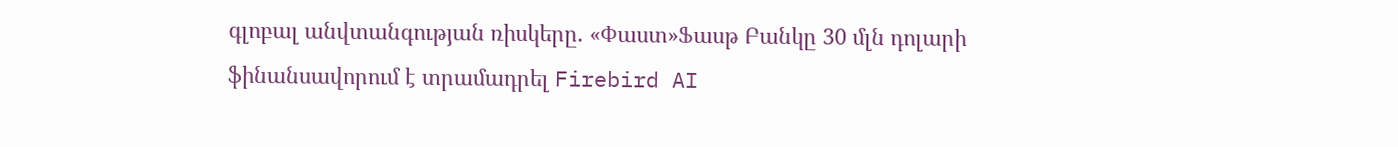գլոբալ անվտանգության ռիսկերը. «Փաստ»Ֆասթ Բանկը 30 մլն դոլարի ֆինանսավորում է տրամադրել Firebird AI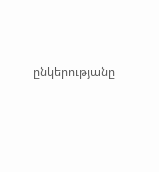ընկերությանը